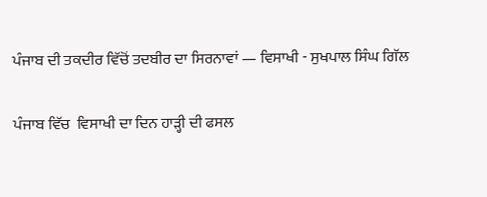ਪੰਜਾਬ ਦੀ ਤਕਦੀਰ ਵਿੱਚੋਂ ਤਦਬੀਰ ਦਾ ਸਿਰਨਾਵਾਂ — ਵਿਸਾਖੀ - ਸੁਖਪਾਲ ਸਿੰਘ ਗਿੱਲ

ਪੰਜਾਬ ਵਿੱਚ  ਵਿਸਾਖੀ ਦਾ ਦਿਨ ਹਾੜ੍ਹੀ ਦੀ ਫਸਲ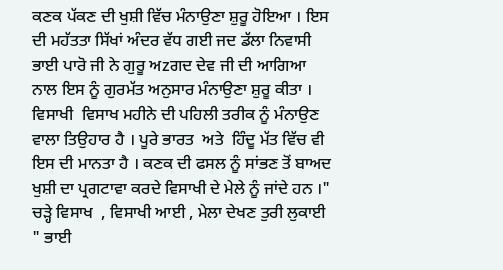ਕਣਕ ਪੱਕਣ ਦੀ ਖੁਸ਼ੀ ਵਿੱਚ ਮੰਨਾਉਣਾ ਸ਼ੁਰੂ ਹੋਇਆ । ਇਸ ਦੀ ਮਹੱਤਤਾ ਸਿੱਖਾਂ ਅੰਦਰ ਵੱਧ ਗਈ ਜਦ ਡੱਲਾ ਨਿਵਾਸੀ ਭਾਈ ਪਾਰੋ ਜੀ ਨੇ ਗੁਰੂ ਅzਗਦ ਦੇਵ ਜੀ ਦੀ ਆਗਿਆ ਨਾਲ ਇਸ ਨੂੰ ਗੁਰਮੱਤ ਅਨੁਸਾਰ ਮੰਨਾਉਣਾ ਸ਼ੁਰੂ ਕੀਤਾ । ਵਿਸਾਖੀ  ਵਿਸਾਖ ਮਹੀਨੇ ਦੀ ਪਹਿਲੀ ਤਰੀਕ ਨੂੰ ਮੰਨਾਉਣ ਵਾਲਾ ਤਿਉਹਾਰ ਹੈ । ਪੂਰੇ ਭਾਰਤ  ਅਤੇ  ਹਿੰਦੂ ਮੱਤ ਵਿੱਚ ਵੀ ਇਸ ਦੀ ਮਾਨਤਾ ਹੈ । ਕਣਕ ਦੀ ਫਸਲ ਨੂੰ ਸਾਂਭਣ ਤੋਂ ਬਾਅਦ ਖੁਸ਼ੀ ਦਾ ਪ੍ਰਗਟਾਵਾ ਕਰਦੇ ਵਿਸਾਖੀ ਦੇ ਮੇਲੇ ਨੂੰ ਜਾਂਦੇ ਹਨ ।" ਚੜ੍ਹੇ ਵਿਸਾਖ  , ਵਿਸਾਖੀ ਆਈ , ਮੇਲਾ ਦੇਖਣ ਤੁਰੀ ਲੁਕਾਈ  " ਭਾਈ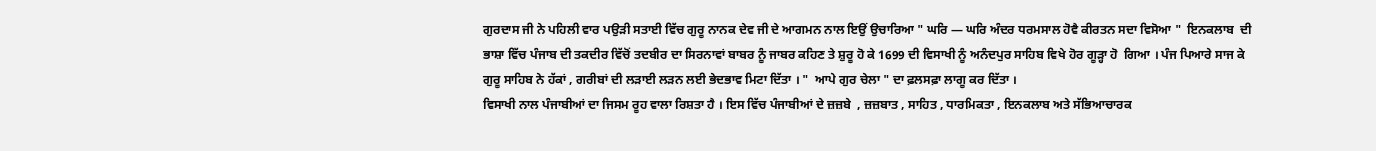ਗੁਰਦਾਸ ਜੀ ਨੇ ਪਹਿਲੀ ਵਾਰ ਪਉੜੀ ਸਤਾਈ ਵਿੱਚ ਗੁਰੂ ਨਾਨਕ ਦੇਵ ਜੀ ਦੇ ਆਗਮਨ ਨਾਲ ਇਉਂ ਉਚਾਰਿਆ " ਘਰਿ — ਘਰਿ ਅੰਦਰ ਧਰਮਸਾਲ ਹੋਵੈ ਕੀਰਤਨ ਸਦਾ ਵਿਸੋਆ "  ਇਨਕਲਾਬ  ਦੀ ਭਾਸ਼ਾ ਵਿੱਚ ਪੰਜਾਬ ਦੀ ਤਕਦੀਰ ਵਿੱਚੋਂ ਤਦਬੀਰ ਦਾ ਸਿਰਨਾਵਾਂ ਬਾਬਰ ਨੂੰ ਜਾਬਰ ਕਹਿਣ ਤੇ ਸ਼ੁਰੂ ਹੋ ਕੇ 1699 ਦੀ ਵਿਸਾਖੀ ਨੂੰ ਅਨੰਦਪੁਰ ਸਾਹਿਬ ਵਿਖੇ ਹੋਰ ਗੂੜ੍ਹਾ ਹੋ  ਗਿਆ । ਪੰਜ ਪਿਆਰੇ ਸਾਜ ਕੇ ਗੁਰੂ ਸਾਹਿਬ ਨੇ ਹੱਕਾਂ , ਗਰੀਬਾਂ ਦੀ ਲੜਾਈ ਲੜਨ ਲਈ ਭੇਦਭਾਵ ਮਿਟਾ ਦਿੱਤਾ । "  ਆਪੇ ਗੁਰ ਚੇਲਾ " ਦਾ ਫ਼ਲਸਫ਼ਾ ਲਾਗੂ ਕਰ ਦਿੱਤਾ ।
ਵਿਸਾਖੀ ਨਾਲ ਪੰਜਾਬੀਆਂ ਦਾ ਜਿਸਮ ਰੂਹ ਵਾਲਾ ਰਿਸ਼ਤਾ ਹੈ । ਇਸ ਵਿੱਚ ਪੰਜਾਬੀਆਂ ਦੇ ਜ਼ਜ਼ਬੇ  , ਜ਼ਜ਼ਬਾਤ , ਸਾਹਿਤ , ਧਾਰਮਿਕਤਾ , ਇਨਕਲਾਬ ਅਤੇ ਸੱਭਿਆਚਾਰਕ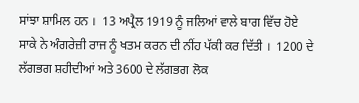ਸਾਂਝਾ ਸ਼ਾਮਿਲ ਹਨ ।  13 ਅਪ੍ਰੈਲ 1919 ਨੂੰ ਜਲਿਆਂ ਵਾਲੇ ਬਾਗ ਵਿੱਚ ਹੋਏ ਸਾਕੇ ਨੇ ਅੰਗਰੇਜ਼ੀ ਰਾਜ ਨੂੰ ਖਤਮ ਕਰਨ ਦੀ ਨੀਂਹ ਪੱਕੀ ਕਰ ਦਿੱਤੀ ।  1200 ਦੇ ਲੱਗਭਗ ਸ਼ਹੀਦੀਆਂ ਅਤੇ 3600 ਦੇ ਲੱਗਭਗ ਲੋਕ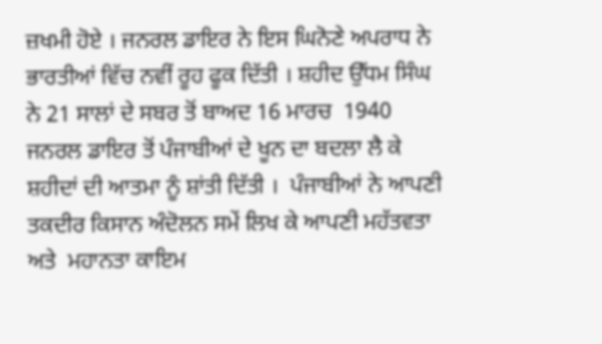ਜ਼ਖਮੀ ਹੋਏ । ਜਨਰਲ ਡਾਇਰ ਨੇ ਇਸ ਘਿਨੋਣੇ ਅਪਰਾਧ ਨੇ ਭਾਰਤੀਆਂ ਵਿੱਚ ਨਵੀਂ ਰੂਹ ਫੂਕ ਦਿੱਤੀ । ਸ਼ਹੀਦ ਉੱਧਮ ਸਿੰਘ ਨੇ 21 ਸਾਲਾਂ ਦੇ ਸਬਰ ਤੋਂ ਬਾਅਦ 16 ਮਾਰਚ  1940 ਜਨਰਲ ਡਾਇਰ ਤੋਂ ਪੰਜਾਬੀਆਂ ਦੇ ਖੂਨ ਦਾ ਬਦਲਾ ਲੈ ਕੇ ਸ਼ਹੀਦਾਂ ਦੀ ਆਤਮਾ ਨੂੰ ਸ਼ਾਂਤੀ ਦਿੱਤੀ ।  ਪੰਜਾਬੀਆਂ ਨੇ ਆਪਣੀ ਤਕਦੀਰ ਕਿਸਾਨ ਅੰਦੋਲਨ ਸਮੇਂ ਲਿਖ ਕੇ ਆਪਣੀ ਮਹੱਤਵਤਾ ਅਤੇ  ਮਹਾਨਤਾ ਕਾਇਮ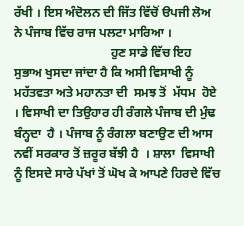ਰੱਖੀ । ਇਸ ਅੰਦੋਲਨ ਦੀ ਜਿੱਤ ਵਿੱਚੋਂ ੳਪਜੀ ਲੋਅ ਨੇ ਪੰਜਾਬ ਵਿੱਚ ਰਾਜ ਪਲਟਾ ਮਾਰਿਆ ।
                               ਹੁਣ ਸਾਡੇ ਵਿੱਚ ਇਹ ਸੁਭਾਅ ਖੁਸਦਾ ਜਾਂਦਾ ਹੈ ਕਿ ਅਸੀ ਵਿਸਾਖੀ ਨੂੰ ਮਹੱਤਵਤਾ ਅਤੇ ਮਹਾਨਤਾ ਦੀ  ਸਮਝ ਤੋਂ  ਮੱਧਮ  ਹੋਏ । ਵਿਸਾਖੀ ਦਾ ਤਿਉਹਾਰ ਹੀ ਰੰਗਲੇ ਪੰਜਾਬ ਦੀ ਮੁੰਢ ਬੰਨ੍ਹਦਾ  ਹੈ । ਪੰਜਾਬ ਨੂੰ ਰੰਗਲਾ ਬਣਾਉਣ ਦੀ ਆਸ ਨਵੀਂ ਸਰਕਾਰ ਤੋਂ ਜ਼ਰੂਰ ਬੱਝੀ ਹੈ  । ਸ਼ਾਲਾ  ਵਿਸਾਖੀ  ਨੂੰ ਇਸਦੇ ਸਾਰੇ ਪੱਖਾਂ ਤੋਂ ਘੋਖ ਕੇ ਆਪਣੇ ਹਿਰਦੇ ਵਿੱਚ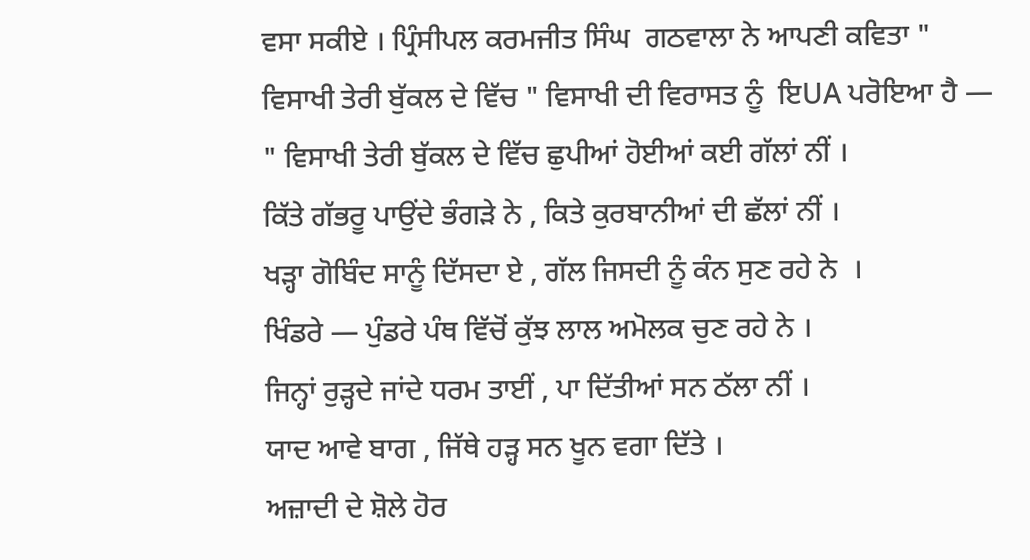ਵਸਾ ਸਕੀਏ । ਪ੍ਰਿੰਸੀਪਲ ਕਰਮਜੀਤ ਸਿੰਘ  ਗਠਵਾਲਾ ਨੇ ਆਪਣੀ ਕਵਿਤਾ " ਵਿਸਾਖੀ ਤੇਰੀ ਬੁੱਕਲ ਦੇ ਵਿੱਚ " ਵਿਸਾਖੀ ਦੀ ਵਿਰਾਸਤ ਨੂੰ  ਇUA ਪਰੋਇਆ ਹੈ —
" ਵਿਸਾਖੀ ਤੇਰੀ ਬੁੱਕਲ ਦੇ ਵਿੱਚ ਛੁਪੀਆਂ ਹੋਈਆਂ ਕਈ ਗੱਲਾਂ ਨੀਂ ।
ਕਿੱਤੇ ਗੱਭਰੂ ਪਾਉਂਦੇ ਭੰਗੜੇ ਨੇ , ਕਿਤੇ ਕੁਰਬਾਨੀਆਂ ਦੀ ਛੱਲਾਂ ਨੀਂ ।
ਖੜ੍ਹਾ ਗੋਬਿੰਦ ਸਾਨੂੰ ਦਿੱਸਦਾ ਏ , ਗੱਲ ਜਿਸਦੀ ਨੂੰ ਕੰਨ ਸੁਣ ਰਹੇ ਨੇ  ।
ਖਿੰਡਰੇ — ਪੁੰਡਰੇ ਪੰਥ ਵਿੱਚੋਂ ਕੁੱਝ ਲਾਲ ਅਮੋਲਕ ਚੁਣ ਰਹੇ ਨੇ ।
ਜਿਨ੍ਹਾਂ ਰੁੜ੍ਹਦੇ ਜਾਂਦੇ ਧਰਮ ਤਾਈਂ , ਪਾ ਦਿੱਤੀਆਂ ਸਨ ਠੱਲਾ ਨੀਂ ।
ਯਾਦ ਆਵੇ ਬਾਗ , ਜਿੱਥੇ ਹੜ੍ਹ ਸਨ ਖੂਨ ਵਗਾ ਦਿੱਤੇ ।
ਅਜ਼ਾਦੀ ਦੇ ਸ਼ੋਲੇ ਹੋਰ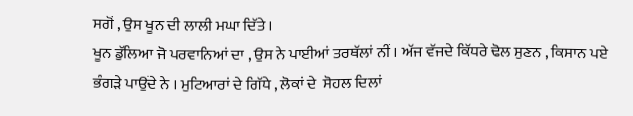ਸਗੋਂ , ਉਸ ਖੂਨ ਦੀ ਲਾਲੀ ਮਘਾ ਦਿੱਤੇ ।
ਖੂਨ ਡੁੱਲਿਆ ਜੋ ਪਰਵਾਨਿਆਂ ਦਾ , ਉਸ ਨੇ ਪਾਈਆਂ ਤਰਥੱਲਾਂ ਨੀਂ । ਅੱਜ ਵੱਜਦੇ ਕਿੱਧਰੇ ਢੋਲ ਸੁਣਨ , ਕਿਸਾਨ ਪਏ ਭੰਗੜੇ ਪਾਉਂਦੇ ਨੇ । ਮੁਟਿਆਰਾਂ ਦੇ ਗਿੱਧੇ , ਲੋਕਾਂ ਦੇ  ਸੋਹਲ ਦਿਲਾਂ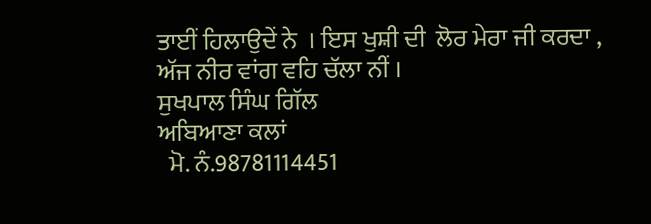ਤਾਈਂ ਹਿਲਾਉਦੇਂ ਨੇ  । ਇਸ ਖੁਸ਼ੀ ਦੀ  ਲੋਰ ਮੇਰਾ ਜੀ ਕਰਦਾ , ਅੱਜ ਨੀਰ ਵਾਂਗ ਵਹਿ ਚੱਲਾ ਨੀਂ ।
ਸੁਖਪਾਲ ਸਿੰਘ ਗਿੱਲ
ਅਬਿਆਣਾ ਕਲਾਂ
  ਮੋ. ਨੰ.98781114451